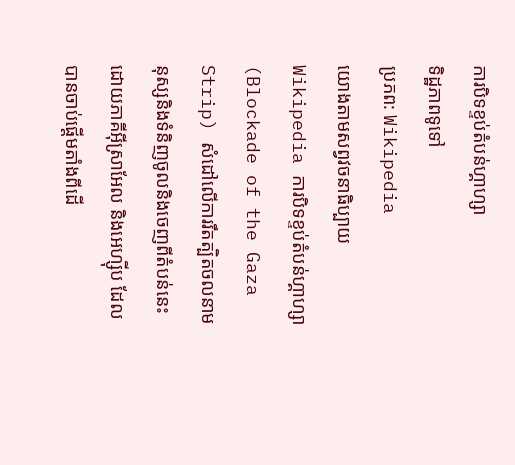ការបិទខ្ទប់តំបន់ហ្គាហ្សា
ទិដ្ឋភាពទូទៅ
ប្រភព: Wikipedia
យោងតាមសព្វវចនាធិប្បាយ Wikipedia ការបិទខ្ទប់តំបន់ហ្គាហ្សា (Blockade of the Gaza Strip) សំដៅលើការរឹតត្បិតចលនាមនុស្សនិងទំនិញចូលនិងចេញពីតំបន់នេះ ដោយភាគីអ៊ីស្រាអែល និងអេហ្ស៊ីប ដែលបានចាប់ផ្តើមតាំងពីដើ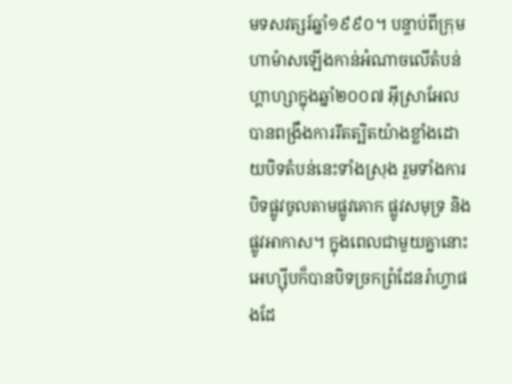មទសវត្សរ៍ឆ្នាំ១៩៩០។ បន្ទាប់ពីក្រុមហាម៉ាសឡើងកាន់អំណាចលើតំបន់ហ្គាហ្សាក្នុងឆ្នាំ២០០៧ អ៊ីស្រាអែលបានពង្រឹងការរឹតត្បិតយ៉ាងខ្លាំងដោយបិទតំបន់នេះទាំងស្រុង រួមទាំងការបិទផ្លូវចូលតាមផ្លូវគោក ផ្លូវសមុទ្រ និងផ្លូវអាកាស។ ក្នុងពេលជាមួយគ្នានោះ អេហ្ស៊ីបក៏បានបិទច្រកព្រំដែនរ៉ាហ្វាផងដែ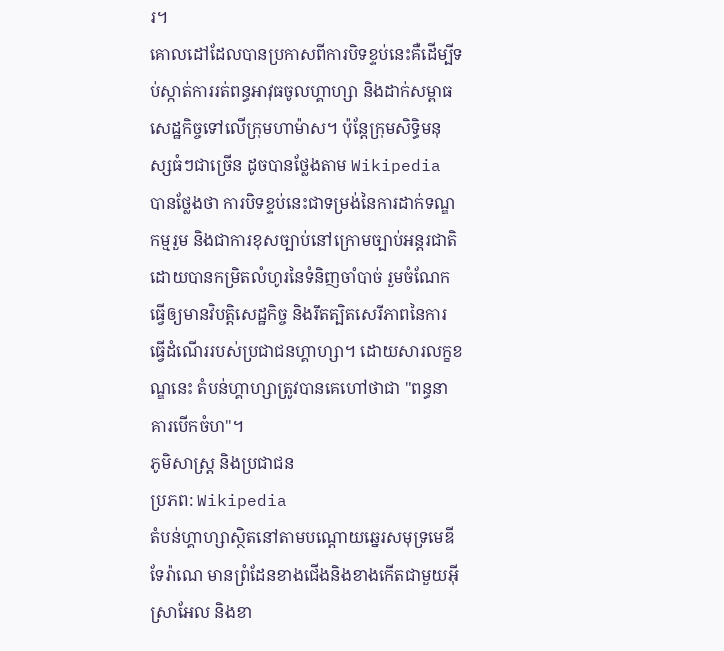រ។
គោលដៅដែលបានប្រកាសពីការបិទខ្ទប់នេះគឺដើម្បីទប់ស្កាត់ការរត់ពន្ធអាវុធចូលហ្គាហ្សា និងដាក់សម្ពាធសេដ្ឋកិច្ចទៅលើក្រុមហាម៉ាស។ ប៉ុន្តែក្រុមសិទ្ធិមនុស្សធំៗជាច្រើន ដូចបានថ្លែងតាម Wikipedia បានថ្លែងថា ការបិទខ្ទប់នេះជាទម្រង់នៃការដាក់ទណ្ឌកម្មរួម និងជាការខុសច្បាប់នៅក្រោមច្បាប់អន្តរជាតិ ដោយបានកម្រិតលំហូរនៃទំនិញចាំបាច់ រួមចំណែកធ្វើឲ្យមានវិបត្តិសេដ្ឋកិច្ច និងរឹតត្បិតសេរីភាពនៃការធ្វើដំណើររបស់ប្រជាជនហ្គាហ្សា។ ដោយសារលក្ខខណ្ឌនេះ តំបន់ហ្គាហ្សាត្រូវបានគេហៅថាជា "ពន្ធនាគារបើកចំហ"។
ភូមិសាស្ត្រ និងប្រជាជន
ប្រភព: Wikipedia
តំបន់ហ្គាហ្សាស្ថិតនៅតាមបណ្តោយឆ្នេរសមុទ្រមេឌីទែរ៉ាណេ មានព្រំដែនខាងជើងនិងខាងកើតជាមួយអ៊ីស្រាអែល និងខា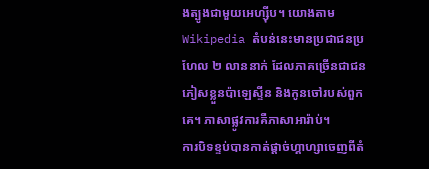ងត្បូងជាមួយអេហ្ស៊ីប។ យោងតាម Wikipedia តំបន់នេះមានប្រជាជនប្រហែល ២ លាននាក់ ដែលភាគច្រើនជាជនភៀសខ្លួនប៉ាឡេស្ទីន និងកូនចៅរបស់ពួកគេ។ ភាសាផ្លូវការគឺភាសាអារ៉ាប់។
ការបិទខ្ទប់បានកាត់ផ្តាច់ហ្គាហ្សាចេញពីតំ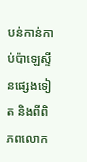បន់កាន់កាប់ប៉ាឡេស្ទីនផ្សេងទៀត និងពីពិភពលោក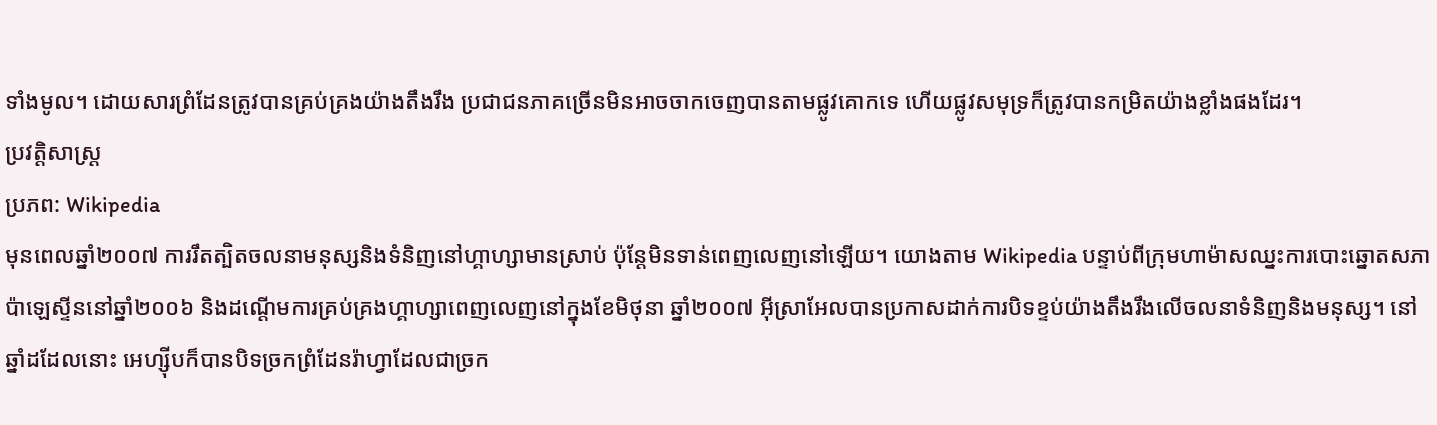ទាំងមូល។ ដោយសារព្រំដែនត្រូវបានគ្រប់គ្រងយ៉ាងតឹងរឹង ប្រជាជនភាគច្រើនមិនអាចចាកចេញបានតាមផ្លូវគោកទេ ហើយផ្លូវសមុទ្រក៏ត្រូវបានកម្រិតយ៉ាងខ្លាំងផងដែរ។
ប្រវត្តិសាស្ត្រ
ប្រភព: Wikipedia
មុនពេលឆ្នាំ២០០៧ ការរឹតត្បិតចលនាមនុស្សនិងទំនិញនៅហ្គាហ្សាមានស្រាប់ ប៉ុន្តែមិនទាន់ពេញលេញនៅឡើយ។ យោងតាម Wikipedia បន្ទាប់ពីក្រុមហាម៉ាសឈ្នះការបោះឆ្នោតសភាប៉ាឡេស្ទីននៅឆ្នាំ២០០៦ និងដណ្តើមការគ្រប់គ្រងហ្គាហ្សាពេញលេញនៅក្នុងខែមិថុនា ឆ្នាំ២០០៧ អ៊ីស្រាអែលបានប្រកាសដាក់ការបិទខ្ទប់យ៉ាងតឹងរឹងលើចលនាទំនិញនិងមនុស្ស។ នៅឆ្នាំដដែលនោះ អេហ្ស៊ីបក៏បានបិទច្រកព្រំដែនរ៉ាហ្វាដែលជាច្រក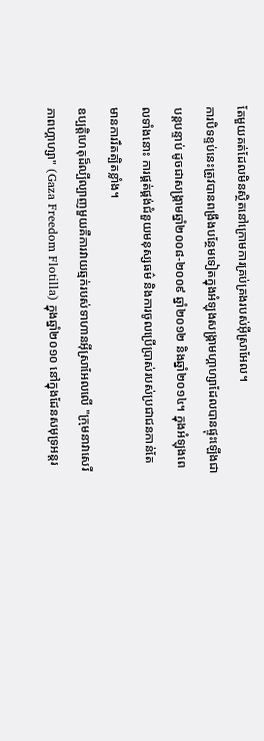តែមួយគត់ដែលមិនស្ថិតនៅក្រោមការគ្រប់គ្រងរបស់អ៊ីស្រាអែល។
ការបិទខ្ទប់នេះត្រូវបានពង្រឹងបន្ថែមទៀតក្នុងអំឡុងសង្គ្រាមហ្គាហ្សាដែលបានផ្ទុះឡើងជាបន្តបន្ទាប់ ដូចជាសង្គ្រាមឆ្នាំ២០០៨-២០០៩ ឆ្នាំ២០១២ និងឆ្នាំ២០១៤។ ក្នុងអំឡុងពេលទាំងនោះ ការផ្គត់ផ្គង់ជំនួយមនុស្សធម៌ និងការចូលប្រើប្រាស់របស់ប្រជាជនកាន់តែមានការរឹតត្បិតខ្លាំង។
ឧប្បត្តិហេតុដ៏ល្បីល្បាញមួយគឺការវាយឆ្មក់របស់ទាហានអ៊ីស្រាអែលលើ "ក្រុមនាវាសេរីភាពហ្គាហ្សា" (Gaza Freedom Flotilla) ក្នុងឆ្នាំ២០១០ នៅក្នុងដែនសមុទ្រអន្តរ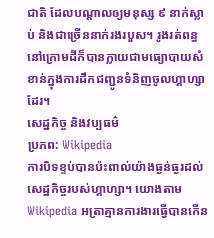ជាតិ ដែលបណ្តាលឲ្យមនុស្ស ៩ នាក់ស្លាប់ និងជាច្រើននាក់រងរបួស។ រូងរត់ពន្ធនៅក្រោមដីក៏បានក្លាយជាមធ្យោបាយសំខាន់ក្នុងការដឹកជញ្ជូនទំនិញចូលហ្គាហ្សាដែរ។
សេដ្ឋកិច្ច និងវប្បធម៌
ប្រភព: Wikipedia
ការបិទខ្ទប់បានប៉ះពាល់យ៉ាងធ្ងន់ធ្ងរដល់សេដ្ឋកិច្ចរបស់ហ្គាហ្សា។ យោងតាម Wikipedia អត្រាគ្មានការងារធ្វើបានកើន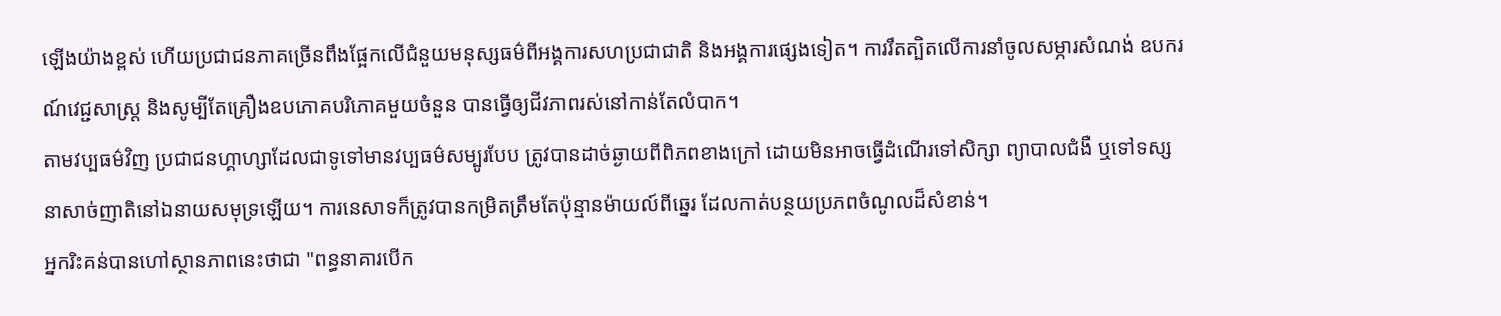ឡើងយ៉ាងខ្ពស់ ហើយប្រជាជនភាគច្រើនពឹងផ្អែកលើជំនួយមនុស្សធម៌ពីអង្គការសហប្រជាជាតិ និងអង្គការផ្សេងទៀត។ ការរឹតត្បិតលើការនាំចូលសម្ភារសំណង់ ឧបករណ៍វេជ្ជសាស្ត្រ និងសូម្បីតែគ្រឿងឧបភោគបរិភោគមួយចំនួន បានធ្វើឲ្យជីវភាពរស់នៅកាន់តែលំបាក។
តាមវប្បធម៌វិញ ប្រជាជនហ្គាហ្សាដែលជាទូទៅមានវប្បធម៌សម្បូរបែប ត្រូវបានដាច់ឆ្ងាយពីពិភពខាងក្រៅ ដោយមិនអាចធ្វើដំណើរទៅសិក្សា ព្យាបាលជំងឺ ឬទៅទស្សនាសាច់ញាតិនៅឯនាយសមុទ្រឡើយ។ ការនេសាទក៏ត្រូវបានកម្រិតត្រឹមតែប៉ុន្មានម៉ាយល៍ពីឆ្នេរ ដែលកាត់បន្ថយប្រភពចំណូលដ៏សំខាន់។
អ្នករិះគន់បានហៅស្ថានភាពនេះថាជា "ពន្ធនាគារបើក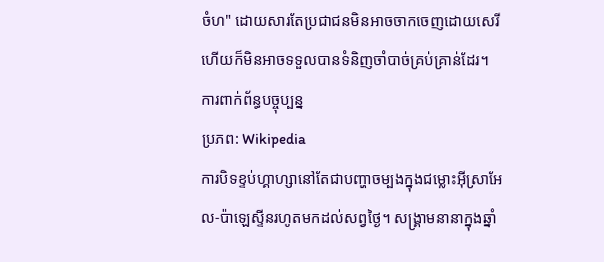ចំហ" ដោយសារតែប្រជាជនមិនអាចចាកចេញដោយសេរី ហើយក៏មិនអាចទទួលបានទំនិញចាំបាច់គ្រប់គ្រាន់ដែរ។
ការពាក់ព័ន្ធបច្ចុប្បន្ន
ប្រភព: Wikipedia
ការបិទខ្ទប់ហ្គាហ្សានៅតែជាបញ្ហាចម្បងក្នុងជម្លោះអ៊ីស្រាអែល-ប៉ាឡេស្ទីនរហូតមកដល់សព្វថ្ងៃ។ សង្គ្រាមនានាក្នុងឆ្នាំ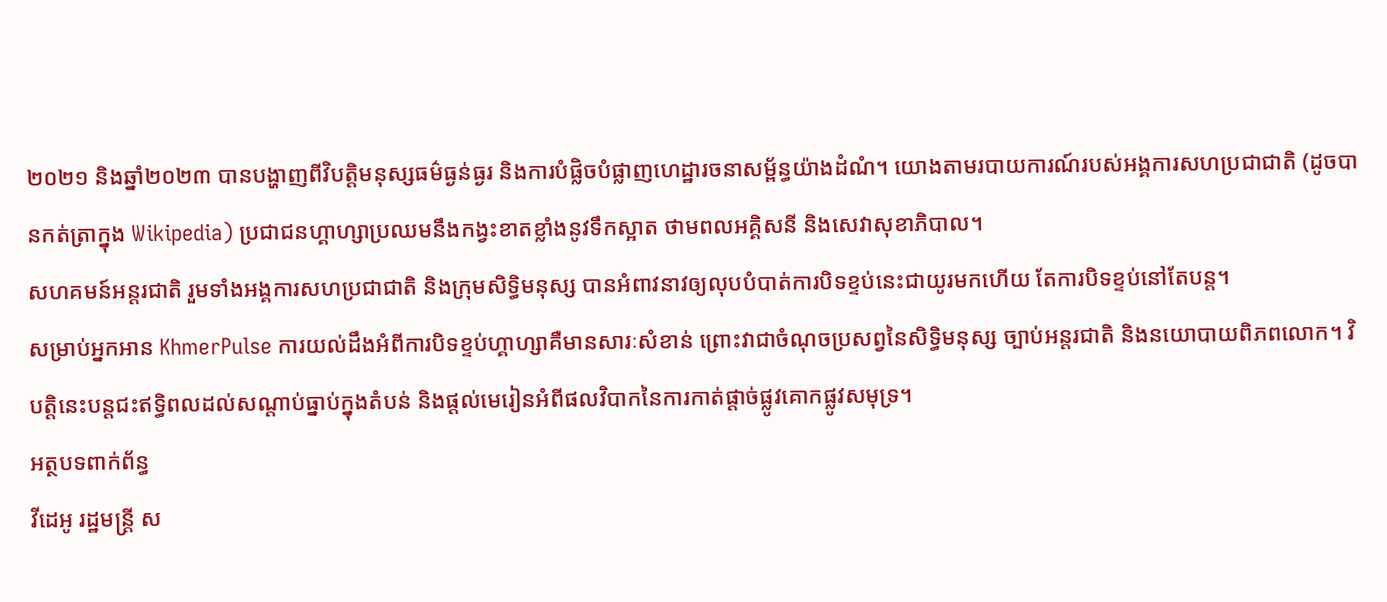២០២១ និងឆ្នាំ២០២៣ បានបង្ហាញពីវិបត្តិមនុស្សធម៌ធ្ងន់ធ្ងរ និងការបំផ្លិចបំផ្លាញហេដ្ឋារចនាសម្ព័ន្ធយ៉ាងដំណំ។ យោងតាមរបាយការណ៍របស់អង្គការសហប្រជាជាតិ (ដូចបានកត់ត្រាក្នុង Wikipedia) ប្រជាជនហ្គាហ្សាប្រឈមនឹងកង្វះខាតខ្លាំងនូវទឹកស្អាត ថាមពលអគ្គិសនី និងសេវាសុខាភិបាល។
សហគមន៍អន្តរជាតិ រួមទាំងអង្គការសហប្រជាជាតិ និងក្រុមសិទ្ធិមនុស្ស បានអំពាវនាវឲ្យលុបបំបាត់ការបិទខ្ទប់នេះជាយូរមកហើយ តែការបិទខ្ទប់នៅតែបន្ត។
សម្រាប់អ្នកអាន KhmerPulse ការយល់ដឹងអំពីការបិទខ្ទប់ហ្គាហ្សាគឺមានសារៈសំខាន់ ព្រោះវាជាចំណុចប្រសព្វនៃសិទ្ធិមនុស្ស ច្បាប់អន្តរជាតិ និងនយោបាយពិភពលោក។ វិបត្តិនេះបន្តជះឥទ្ធិពលដល់សណ្តាប់ធ្នាប់ក្នុងតំបន់ និងផ្តល់មេរៀនអំពីផលវិបាកនៃការកាត់ផ្តាច់ផ្លូវគោកផ្លូវសមុទ្រ។
អត្ថបទពាក់ព័ន្ធ
វីដេអូ រដ្ឋមន្ត្រី ស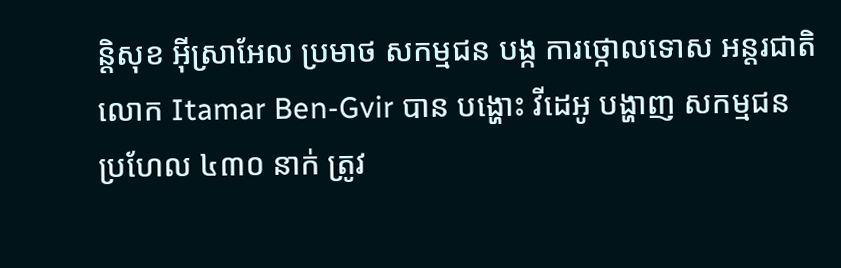ន្តិសុខ អ៊ីស្រាអែល ប្រមាថ សកម្មជន បង្ក ការថ្កោលទោស អន្តរជាតិ
លោក Itamar Ben-Gvir បាន បង្ហោះ វីដេអូ បង្ហាញ សកម្មជន ប្រហែល ៤៣០ នាក់ ត្រូវ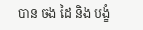បាន ចង ដៃ និង បង្ខំ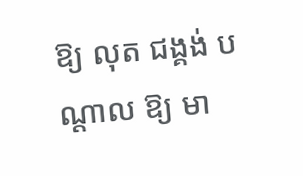ឱ្យ លុត ជង្គង់ បណ្ដាល ឱ្យ មា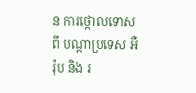ន ការថ្កោលទោស ពី បណ្ដាប្រទេស អឺរ៉ុប និង រ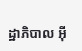ដ្ឋាភិបាល អ៊ី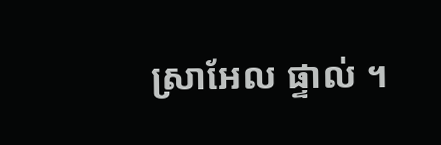ស្រាអែល ផ្ទាល់ ។